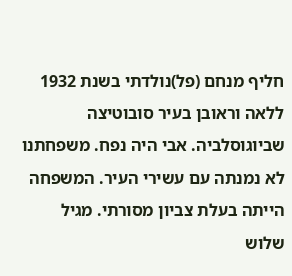חליף מנחם (פל)נולדתי בשנת 1932 ללאה וראובן בעיר סובוטיצה שביוגוסלביה. אבי היה נפח. משפחתנו לא נמנתה עם עשירי העיר. המשפחה הייתה בעלת צביון מסורתי. מגיל שלוש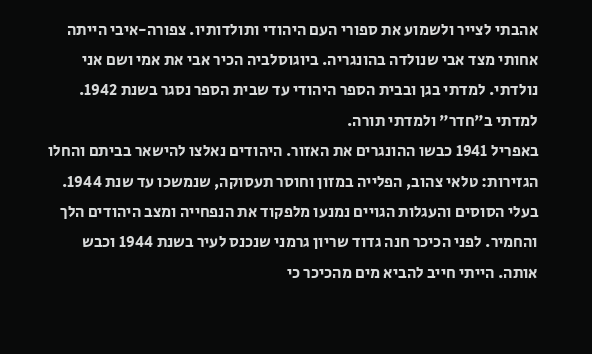אהבתי לצייר ולשמוע את ספורי העם היהודי ותולדותיו. צפורה-איבי הייתה אחותי מצד אבי שנולדה בהונגריה. ביוגוסלביה הכיר אבי את אמי ושם אני נולדתי. למדתי בגן ובבית הספר היהודי עד שבית הספר נסגר בשנת 1942. למדתי ב"חדר" ולמדתי תורה.
באפריל 1941 כבשו ההונגרים את האזור. היהודים נאלצו להישאר בביתם והחלו הגזירות: טלאי צהוב, הפלייה במזון וחוסר תעסוקה, שנמשכו עד שנת 1944. בעלי הסוסים והעגלות הגויים נמנעו מלפקוד את הנפחייה ומצב היהודים הלך והחמיר. לפני הכיכר חנה גדוד שריון גרמני שנכנס לעיר בשנת 1944 וכבש אותה. הייתי חייב להביא מים מהכיכר כי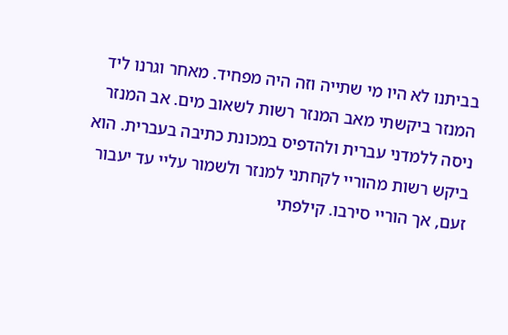בביתנו לא היו מי שתייה וזה היה מפחיד. מאחר וגרנו ליד המנזר ביקשתי מאב המנזר רשות לשאוב מים. אב המנזר ניסה ללמדני עברית ולהדפיס במכונת כתיבה בעברית. הוא ביקש רשות מהוריי לקחתני למנזר ולשמור עליי עד יעבור זעם, אך הוריי סירבו. קילפתי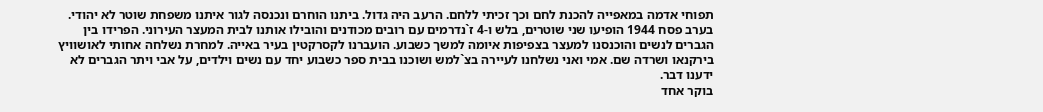תפוחי אדמה במאפייה להכנת לחם וכך זכיתי ללחם. הרעב היה גדול. ביתנו הוחרם ונכנסה לגור איתנו משפחת שוטר לא יהודי. בערב פסח 1944 הופיעו שני שוטרים, בלש ו-4 ז`נדרמים עם רובים מכודנים והובילו אותנו לבית המעצר העירוני. הפרידו בין הגברים לנשים והוכנסנו למעצר בצפיפות איומה למשך כשבוע. הועברנו לקסרקטין בעיר באייה. למחרת נשלחה אחותי לאושוויץ בירקנאו ושרדה שם. אמי ואני נשלחנו לעיירה בצ`למש ושוכנו בבית ספר כשבוע יחד עם נשים וילדים, על אבי ויתר הגברים לא ידענו דבר.
בוקר אחד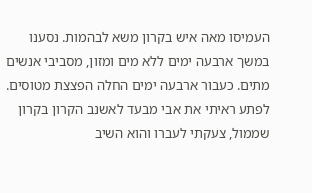העמיסו מאה איש בקרון משא לבהמות. נסענו במשך ארבעה ימים ללא מים ומזון, מסביבי אנשים מתים. כעבור ארבעה ימים החלה הפצצת מטוסים. לפתע ראיתי את אבי מבעד לאשנב הקרון בקרון שממול, צעקתי לעברו והוא השיב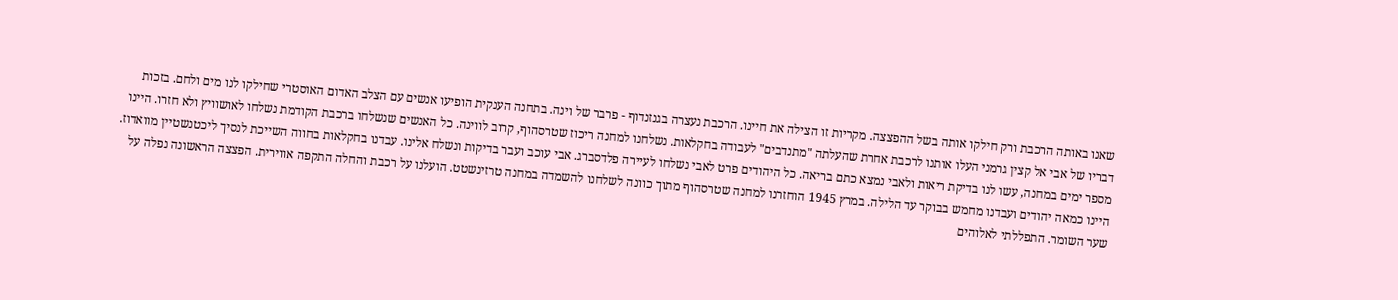שאנו באותה הרכבת ורק חילקו אותה בשל ההפצצה. מקריות זו הצילה את חיינו. הרכבת נעצרה בגנזנדוף - פרבר של וינה. בתחנה הענקית הופיעו אנשים עם הצלב האדום האוסטרי שחילקו לנו מים ולחם. בזכות דבריו של אבי אל קצין גרמני העלו אותנו לרכבת אחרת שהעלתה "מתנדבים" לעבודה בחקלאות. נשלחנו למחנה ריכוז שטרסהוף, קרוב לווינה. כל האנשים שנשלחו ברכבת הקודמת נשלחו לאושוויץ ולא חזרו. היינו מספר ימים במחנה, עשו לנו בדיקת ריאות ולאבי נמצא כתם בריאה. כל היהודים פרט לאבי נשלחו לעיירה פלדסברג. אבי עוכב ועבר בדיקות ונשלח אלינו. עבדנו בחקלאות בחווה השייכת לנסיך ליכטנשטיין מוואדוז. היינו כמאה יהודים ועבדנו מחמש בבוקר עד הלילה. במרץ 1945 הוחזרנו למחנה שטרסהוף מתוך כוונה לשלחנו להשמדה במחנה טרזינשטט. הועלנו על רכבת והחלה התקפה אווירית. הפצצה הראשונה נפלה על שער השומר. התפללתי לאלוהים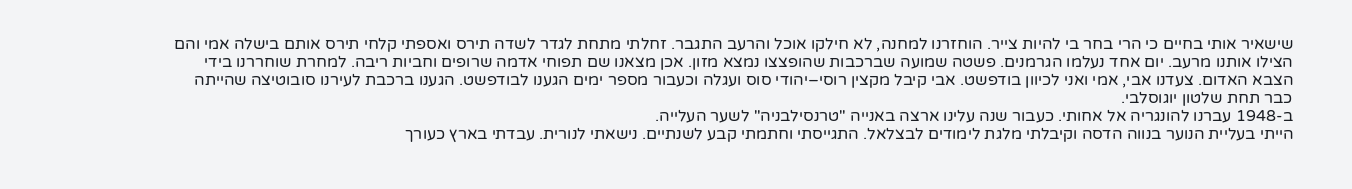שישאיר אותי בחיים כי הרי בחר בי להיות צייר. הוחזרנו למחנה, לא חילקו אוכל והרעב התגבר. זחלתי מתחת לגדר לשדה תירס ואספתי קלחי תירס אותם בישלה אמי והם הצילו אותנו מרעב. יום אחד נעלמו הגרמנים. פשטה שמועה שברכבות שהופצצו נמצא מזון. אכן מצאנו שם תפוחי אדמה שרופים וחביות ריבה. למחרת שוחררנו בידי הצבא האדום. צעדנו אבי, אמי ואני לכיוון בודפשט. אבי קיבל מקצין רוסי–יהודי סוס ועגלה וכעבור מספר ימים הגענו לבודפשט. הגענו ברכבת לעירנו סובוטיצה שהייתה כבר תחת שלטון יוגוסלבי.
ב-1948 עברנו להונגריה אל אחותי. כעבור שנה עלינו ארצה באנייה "טרנסילבניה" לשער העלייה.
הייתי בעליית הנוער בנווה הדסה וקיבלתי מלגת לימודים לבצלאל. התגייסתי וחתמתי קבע לשנתיים. נישאתי לנורית. עבדתי בארץ כעורך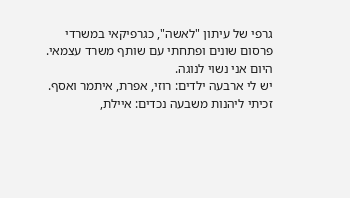גרפי של עיתון "לאשה", כגרפיקאי במשרדי פרסום שונים ופתחתי עם שותף משרד עצמאי. היום אני נשוי לנוגה.
יש לי ארבעה ילדים: רוזי, אפרת, איתמר ואסף.
זכיתי ליהנות משבעה נכדים: איילת,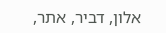אלון, דביר, אתר,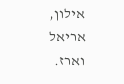אילון, אריאל וארז.